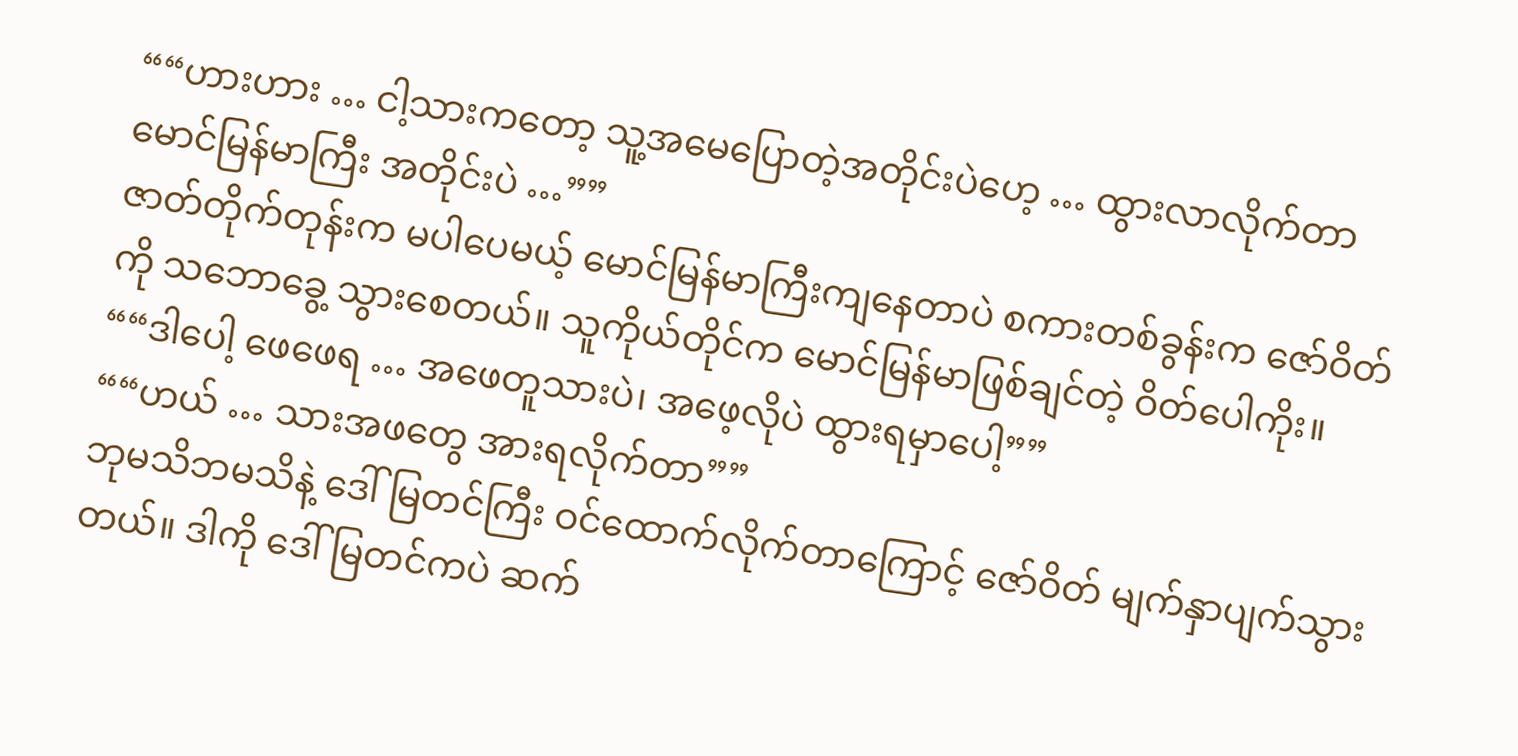““ဟားဟား … ငါ့သားကတော့ သူ့အမေပြောတဲ့အတိုင်းပဲဟေ့ … ထွားလာလိုက်တာ မောင်မြန်မာကြီး အတိုင်းပဲ …””
ဇာတ်တိုက်တုန်းက မပါပေမယ့် မောင်မြန်မာကြီးကျနေတာပဲ စကားတစ်ခွန်းက ဇော်ဝိတ်ကို သဘောခွေ့ သွားစေတယ်။ သူကိုယ်တိုင်က မောင်မြန်မာဖြစ်ချင်တဲ့ ဝိတ်ပေါကိုး။
““ဒါပေါ့ ဖေဖေရ … အဖေတူသားပဲ၊ အဖေ့လိုပဲ ထွားရမှာပေါ့””
““ဟယ် … သားအဖတွေ အားရလိုက်တာ””
ဘုမသိဘမသိနဲ့ ဒေါ်မြတင်ကြီး ဝင်ထောက်လိုက်တာကြောင့် ဇော်ဝိတ် မျက်နှာပျက်သွားတယ်။ ဒါကို ဒေါ်မြတင်ကပဲ ဆက်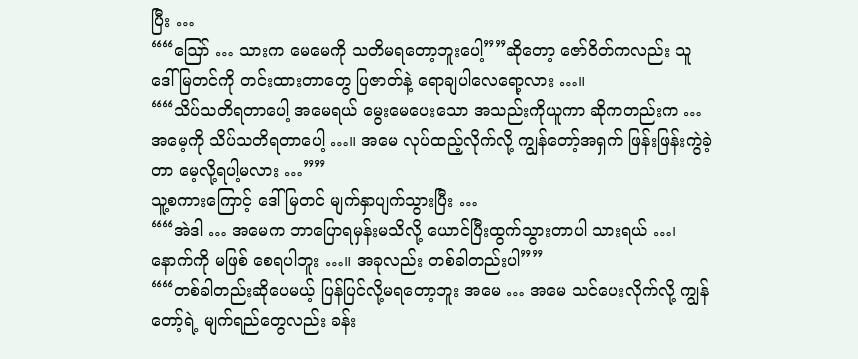ပြီး …
““ဩော် … သားက မေမေကို သတိမရတော့ဘူးပေါ့””ဆိုတော့ ဇော်ဝိတ်ကလည်း သူ ဒေါ်မြတင်ကို တင်းထားတာတွေ ပြဇာတ်နဲ့ ရောချပါလေရော့လား …။
““သိပ်သတိရတာပေါ့ အမေရယ် မွေးမေပေးသော အသည်းကိုယူကာ ဆိုကတည်းက … အမေ့ကို သိပ်သတိရတာပေါ့ …။ အမေ လုပ်ထည့်လိုက်လို့ ကျွန်တော့်အရှက် ဖြန်းဖြန်းကွဲခဲ့တာ မေ့လို့ရပါ့မလား …””
သူ့စကားကြောင့် ဒေါ်မြတင် မျက်နှာပျက်သွားပြီး …
““အဲဒါ … အမေက ဘာပြောရမှန်းမသိလို့ ယောင်ပြီးထွက်သွားတာပါ သားရယ် …၊ နောက်ကို မဖြစ် စေရပါဘူး …။ အခုလည်း တစ်ခါတည်းပါ””
““တစ်ခါတည်းဆိုပေမယ့် ပြန်ပြင်လို့မရတော့ဘူး အမေ … အမေ သင်ပေးလိုက်လို့ ကျွန်တော့်ရဲ့ မျက်ရည်တွေလည်း ခန်း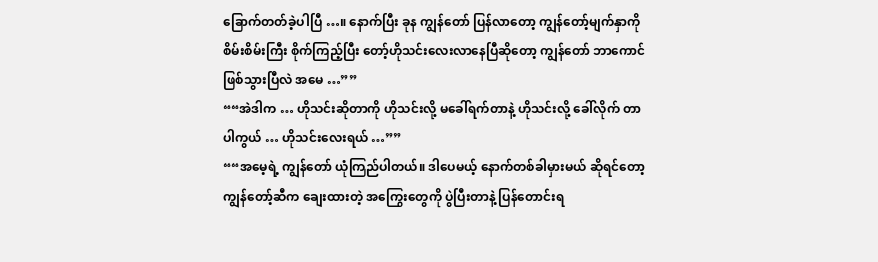ခြောက်တတ်ခဲ့ပါပြီ …။ နောက်ပြီး ခုန ကျွန်တော် ပြန်လာတော့ ကျွန်တော့်မျက်နှာကို စိမ်းစိမ်းကြီး စိုက်ကြည့်ပြီး တော့်ဟိုသင်းလေးလာနေပြီဆိုတော့ ကျွန်တော် ဘာကောင် ဖြစ်သွားပြီလဲ အမေ …””
““အဲဒါက … ဟိုသင်းဆိုတာကို ဟိုသင်းလို့ မခေါ်ရက်တာနဲ့ ဟိုသင်းလို့ ခေါ်လိုက် တာပါကွယ် … ဟိုသင်းလေးရယ် …””
““အမေ့ရဲ့ ကျွန်တော် ယုံကြည်ပါတယ်။ ဒါပေမယ့် နောက်တစ်ခါမှားမယ် ဆိုရင်တော့ ကျွန်တော့်ဆီက ချေးထားတဲ့ အကြွေးတွေကို ပွဲပြီးတာနဲ့ ပြန်တောင်းရ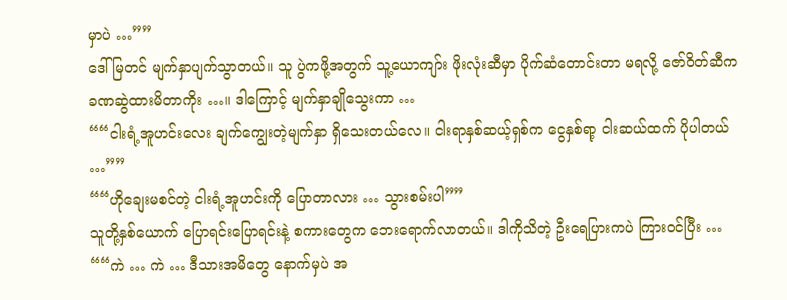မှာပဲ …””
ဒေါ်မြတင် မျက်နှာပျက်သွာတယ်။ သူ ပွဲကဖို့အတွက် သူ့ယောကျာ်း ဖိုးလုံးဆီမှာ ပိုက်ဆံတောင်းတာ မရလို့ ဇော်ဝိတ်ဆီက ခဏဆွဲထားမိတာကိုး …။ ဒါကြောင့် မျက်နှာချိုသွေးကာ …
““ငါးရံ့အူဟင်းလေး ချက်ကျွေးတဲ့မျက်နှာ ရှိသေးတယ်လေ။ ငါးရာနှစ်ဆယ့်ရှစ်က ငွေနှစ်ရာ့ ငါးဆယ်ထက် ပိုပါတယ် …””
““ဟိုချေးမစင်တဲ့ ငါးရံ့အူဟင်းကို ပြောတာလား … သွားစမ်းပါ””
သူတို့နှစ်ယောက် ပြောရင်းပြောရင်းနဲ့ စကားတွေက ဘေးရောက်လာတယ်။ ဒါကိုသိတဲ့ ဦးရေပြားကပဲ ကြားဝင်ပြီး …
““ကဲ … ကဲ … ဒီသားအမိတွေ နောက်မှပဲ အ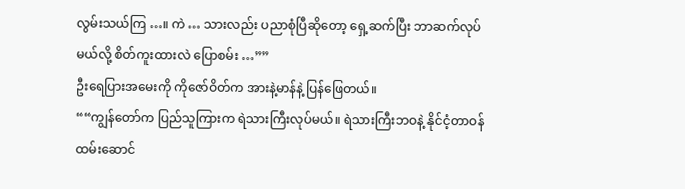လွမ်းသယ်ကြ …။ ကဲ … သားလည်း ပညာစုံပြီဆိုတော့ ရှေ့ဆက်ပြီး ဘာဆက်လုပ်မယ်လို့ စိတ်ကူးထားလဲ ပြောစမ်း …””
ဦးရေပြားအမေးကို ကိုဇော်ဝိတ်က အားနဲ့မာန်နဲ့ ပြန်ဖြေတယ်။
““ကျွန်တော်က ပြည်သူကြားက ရဲသားကြီးလုပ်မယ်။ ရဲသားကြီးဘဝနဲ့ နိုင်ငံ့တာဝန် ထမ်းဆောင်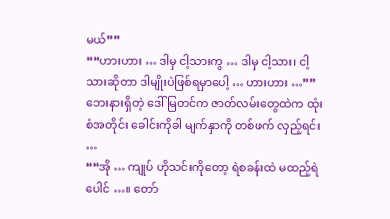မယ်””
““ဟားဟား … ဒါမှ ငါ့သားကွ … ဒါမှ ငါ့သား၊ ငါ့သားဆိုတာ ဒါမျိုးပဲဖြစ်ရမှာပေါ့ … ဟားဟား …””
ဘေးနားရှိတဲ့ ဒေါ်မြတင်က ဇာတ်လမ်းတွေထဲက ထုံးစံအတိုင်း ခေါင်းကိုခါ မျက်နှာကို တစ်ဖက် လှည့်ရင်း …
““အို … ကျုပ် ဟိုသင်းကိုတော့ ရဲစခန်းထဲ မထည့်ရဲပေါင် …။ တော်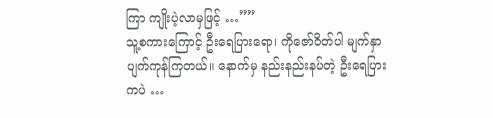ကြာ ကျိုးပဲ့လာမှဖြင့် …””
သူ့စကားကြောင့် ဦးရေပြားရော၊ ကိုဇော်ဝိတ်ပါ မျက်နှာပျက်ကုန်ကြတယ်။ နောက်မှ နည်းနည်းနပ်တဲ့ ဦးရေပြားကပဲ …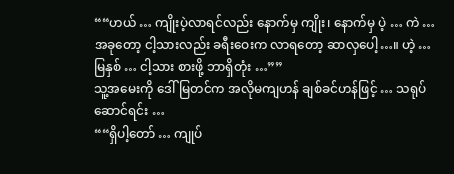““ဟယ် … ကျိုးပဲ့လာရင်လည်း နောက်မှ ကျိုး၊ နောက်မှ ပဲ့ … ကဲ … အခုတော့ ငါ့သားလည်း ခရီးဝေးက လာရတော့ ဆာလှပေါ့…။ ဟဲ့ … မြနှစ် … ငါ့သား စားဖို့ ဘာရှိတုံး …””
သူ့အမေးကို ဒေါ်မြတင်က အလိုမကျဟန် ချစ်ခင်ဟန်ဖြင့် … သရုပ်ဆောင်ရင်း …
““ရှိပါ့တော် … ကျုပ်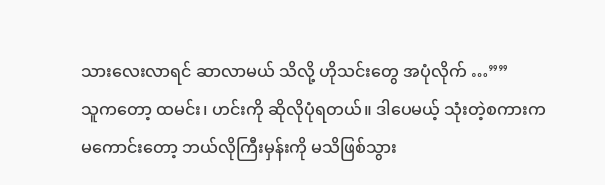သားလေးလာရင် ဆာလာမယ် သိလို့ ဟိုသင်းတွေ အပုံလိုက် …””
သူကတော့ ထမင်း၊ ဟင်းကို ဆိုလိုပုံရတယ်။ ဒါပေမယ့် သုံးတဲ့စကားက မကောင်းတော့ ဘယ်လိုကြီးမှန်းကို မသိဖြစ်သွား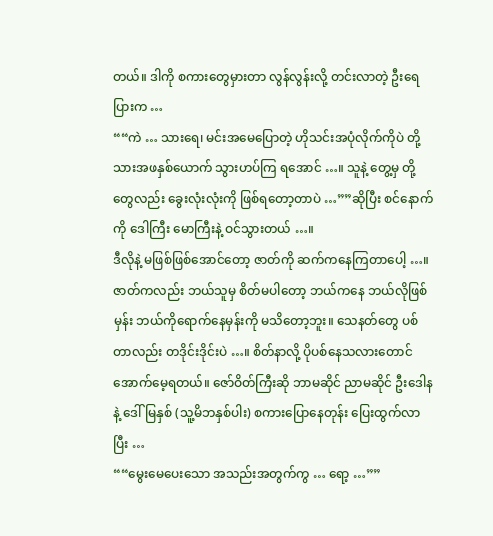တယ်။ ဒါကို စကားတွေမှားတာ လွန်လွန်းလို့ တင်းလာတဲ့ ဦးရေပြားက …
““ကဲ … သားရေ၊ မင်းအမေပြောတဲ့ ဟိုသင်းအပုံလိုက်ကိုပဲ တို့သားအဖနှစ်ယောက် သွားဟပ်ကြ ရအောင် …။ သူနဲ့ တွေ့မှ တို့တွေလည်း ခွေးလုံးလုံးကို ဖြစ်ရတော့တာပဲ …””ဆိုပြီး စင်နောက်ကို ဒေါကြီး မောကြီးနဲ့ ဝင်သွားတယ် …။
ဒီလိုနဲ့ မဖြစ်ဖြစ်အောင်တော့ ဇာတ်ကို ဆက်ကနေကြတာပေါ့ …။ ဇာတ်ကလည်း ဘယ်သူမှ စိတ်မပါတော့ ဘယ်ကနေ ဘယ်လိုဖြစ်မှန်း ဘယ်ကိုရောက်နေမှန်းကို မသိတော့ဘူး။ သေနတ်တွေ ပစ်တာလည်း တဒိုင်းဒိုင်းပဲ …။ စိတ်နာလို့ ပိုပစ်နေသလားတောင် အောက်မေ့ရတယ်။ ဇော်ဝိတ်ကြီးဆို ဘာမဆိုင် ညာမဆိုင် ဦးဒေါနနဲ့ ဒေါ်မြနှစ် (သူ့မိဘနှစ်ပါး) စကားပြောနေတုန်း ပြေးထွက်လာပြီး …
““မွေးမေပေးသော အသည်းအတွက်ကွ … ရော့ …””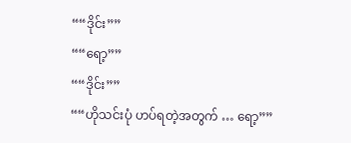““ဒိုင်း””
““ရော့””
““ဒိုင်း””
““ဟိုသင်းပုံ ဟပ်ရတဲ့အတွက် … ရော့””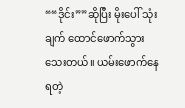““ဒိုင်း””ဆိုပြီး မိုးပေါ် သုံးချက် ထောင်ဖောက်သွားသေးတယ်။ ယမ်းဖောက်နေရတဲ့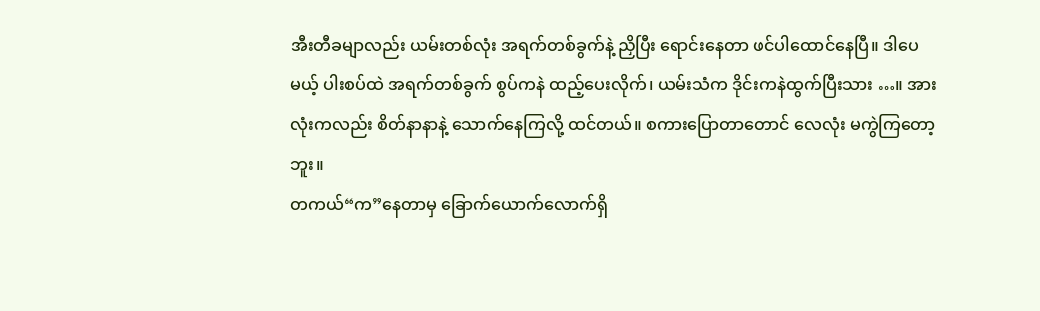အီးတီခမျာလည်း ယမ်းတစ်လုံး အရက်တစ်ခွက်နဲ့ ညှိပြီး ရောင်းနေတာ ဖင်ပါထောင်နေပြီ။ ဒါပေမယ့် ပါးစပ်ထဲ အရက်တစ်ခွက် စွပ်ကနဲ ထည့်ပေးလိုက်၊ ယမ်းသံက ဒိုင်းကနဲထွက်ပြီးသား …။ အားလုံးကလည်း စိတ်နာနာနဲ့ သောက်နေကြလို့ ထင်တယ်။ စကားပြောတာတောင် လေလုံး မကွဲကြတော့ဘူး။
တကယ်“က”နေတာမှ ခြောက်ယောက်လောက်ရှိ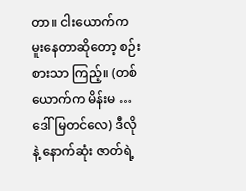တာ။ ငါးယောက်က မူးနေတာဆိုတော့ စဉ်းစားသာ ကြည့်။ (တစ်ယောက်က မိန်းမ … ဒေါ်မြတင်လေ) ဒီလိုနဲ့ နောက်ဆုံး ဇာတ်ရဲ့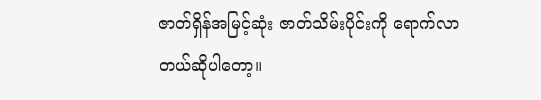ဇာတ်ရှိန်အမြင့်ဆုံး ဇာတ်သိမ်းပိုင်းကို ရောက်လာတယ်ဆိုပါတော့။